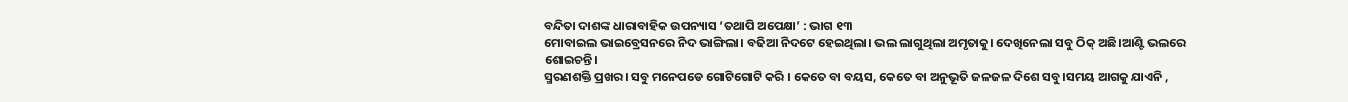ବନ୍ଦିତା ଦାଶଙ୍କ ଧାରାବାହିକ ଉପନ୍ୟାସ ‘ତଥାପି ଅପେକ୍ଷା’ : ଭାଗ ୧୩
ମୋବାଇଲ ଭାଇବ୍ରେସନରେ ନିଦ ଭାଙ୍ଗିଲା। ବଢିଆ ନିଦଟେ ହେଇଥିଲା। ଭଲ ଲାଗୁଥିଲା ଅମୃତାକୁ। ଦେଖିନେଲା ସବୁ ଠିକ୍ ଅଛି।ଆଣ୍ଟି ଭଲରେ ଶୋଇଚନ୍ତି।
ସ୍ମରଣଶକ୍ତି ପ୍ରଖର। ସବୁ ମନେପଡେ ଗୋଟିଗୋଟି କରି । କେତେ ବା ବୟସ, କେତେ ବା ଅନୁଭୂତି ଜଳଜଳ ଦିଶେ ସବୁ।ସମୟ ଆଗକୁ ଯାଏନି ,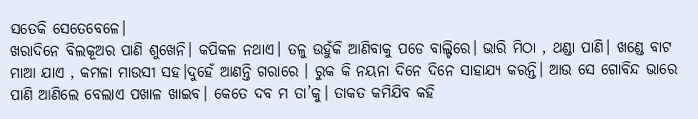ସତେକି ସେତେବେଳେ।
ଖରାଦିନେ ବିଲକୂଅର ପାଣି ଶୁଖେନି। କପିକଳ ନଥାଏ। ତଳୁ ଉହୁଁକି ଆଣିବାକୁ ପଡେ ବାଲ୍ଟିରେ। ଭାରି ମିଠା , ଥଣ୍ଡା ପାଣି। ଖଣ୍ଡେ ବାଟ ମାଆ ଯାଏ , କମଳା ମାଉସୀ ସହ।ଦୁହେଁ ଆଣନ୍ତି ଗରାରେ । ରୁକ କି ନୟନା ଦିନେ ଦିନେ ସାହାଯ୍ୟ କରନ୍ତି। ଆଉ ସେ ଗୋବିନ୍ଦ ଭାରେ ପାଣି ଆଣିଲେ ବେଲାଏ ପଖାଳ ଖାଇବ। କେତେ ଦବ ମ ତା’କୁ। ତାକତ କମିଯିବ କହି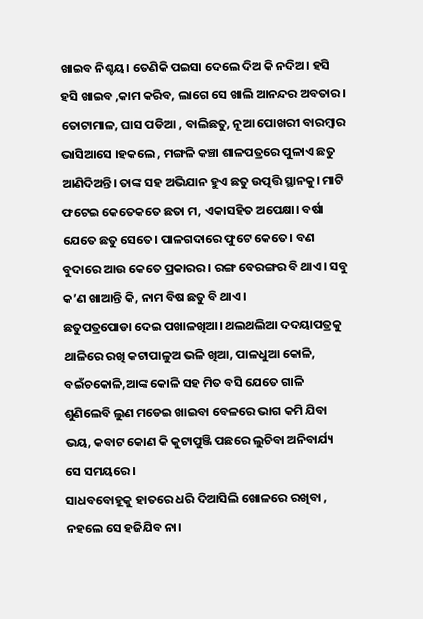ଖାଇବ ନିଶ୍ଚୟ। ତେଣିକି ପଇସା ଦେଲେ ଦିଅ କି ନଦିଅ। ହସି ହସି ଖାଇବ ,କାମ କରିବ, ଲାଗେ ସେ ଖାଲି ଆନନ୍ଦର ଅବତାର।
ତୋଟାମାଳ, ଘାସ ପଡିଆ , ବାଲିଛତୁ, ନୂଆ ପୋଖରୀ ବାରମ୍ବାର ଭାସିଆସେ ।ହକଲେ , ମଙ୍ଗଳି କଞ୍ଚା ଶାଳପତ୍ରରେ ପୁଳାଏ ଛତୁ ଆଣିଦିଅନ୍ତି। ତାଙ୍କ ସହ ଅଭିଯାନ ହୁଏ ଛତୁ ଉତ୍ପତ୍ତି ସ୍ଥାନକୁ। ମାଟି ଫଟେଇ କେତେକତେ ଛତା ମ, ଏକାସହିତ ଅପେକ୍ଷା। ବର୍ଷା ଯେତେ ଛତୁ ସେତେ। ପାଳଗଦାରେ ଫୁଟେ କେତେ। ବଣ ବୁଦାରେ ଆଉ କେତେ ପ୍ରକାରର। ରଙ୍ଗ ବେରଙ୍ଗର ବି ଥାଏ। ସବୁ କ’ଣ ଖାଆନ୍ତି କି, ନାମ ବିଷ ଛତୁ ବି ଥାଏ।
ଛତୁପତ୍ରପୋଡା ଦେଇ ପଖାଳଖିଆ। ଥଲଥଲିଆ ଦଦୟାପତ୍ରକୁ ଥାଳିରେ ରଖି କଟାପାଳୁଅ ଭଳି ଖିଆ, ପାଳଧୁଆ କୋଳି, ବଇଁଚକୋଳି,ଆଙ୍କ କୋଳି ସହ ମିତ ବସି ଯେତେ ଗାଳି ଶୁଣିଲେବି ଲୁଣ ମଡେଇ ଖାଇବା ବେଳରେ ଭାଗ କମି ଯିବା ଭୟ, କବାଟ କୋଣ କି କୁଟାପୁଞ୍ଜି ପଛରେ ଲୁଚିବା ଅନିବାର୍ଯ୍ୟ ସେ ସମୟରେ ।
ସାଧବବୋହୂକୁ ହାତରେ ଧରି ଦିଆସିଲି ଖୋଳରେ ରଖିବା , ନହଲେ ସେ ହଜିଯିବ ନା।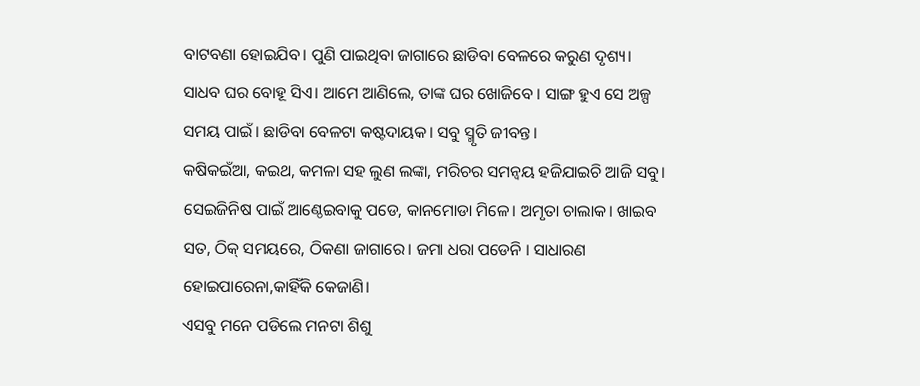ବାଟବଣା ହୋଇଯିବ। ପୁଣି ପାଇଥିବା ଜାଗାରେ ଛାଡିବା ବେଳରେ କରୁଣ ଦୃଶ୍ୟ। ସାଧବ ଘର ବୋହୂ ସିଏ। ଆମେ ଆଣିଲେ, ତାଙ୍କ ଘର ଖୋଜିବେ । ସାଙ୍ଗ ହୁଏ ସେ ଅଳ୍ପ ସମୟ ପାଇଁ। ଛାଡିବା ବେଳଟା କଷ୍ଟଦାୟକ। ସବୁ ସ୍ମୃତି ଜୀବନ୍ତ।
କଷିକଇଁଆ, କଇଥ, କମଳା ସହ ଲୁଣ ଲଙ୍କା, ମରିଚର ସମନ୍ବୟ ହଜିଯାଇଚି ଆଜି ସବୁ। ସେଇଜିନିଷ ପାଇଁ ଆଣ୍ଠେଇବାକୁ ପଡେ, କାନମୋଡା ମିଳେ। ଅମୃତା ଚାଲାକ। ଖାଇବ ସତ, ଠିକ୍ ସମୟରେ, ଠିକଣା ଜାଗାରେ। ଜମା ଧରା ପଡେନି । ସାଧାରଣ ହୋଇପାରେନା,କାହିଁକି କେଜାଣି।
ଏସବୁ ମନେ ପଡିଲେ ମନଟା ଶିଶୁ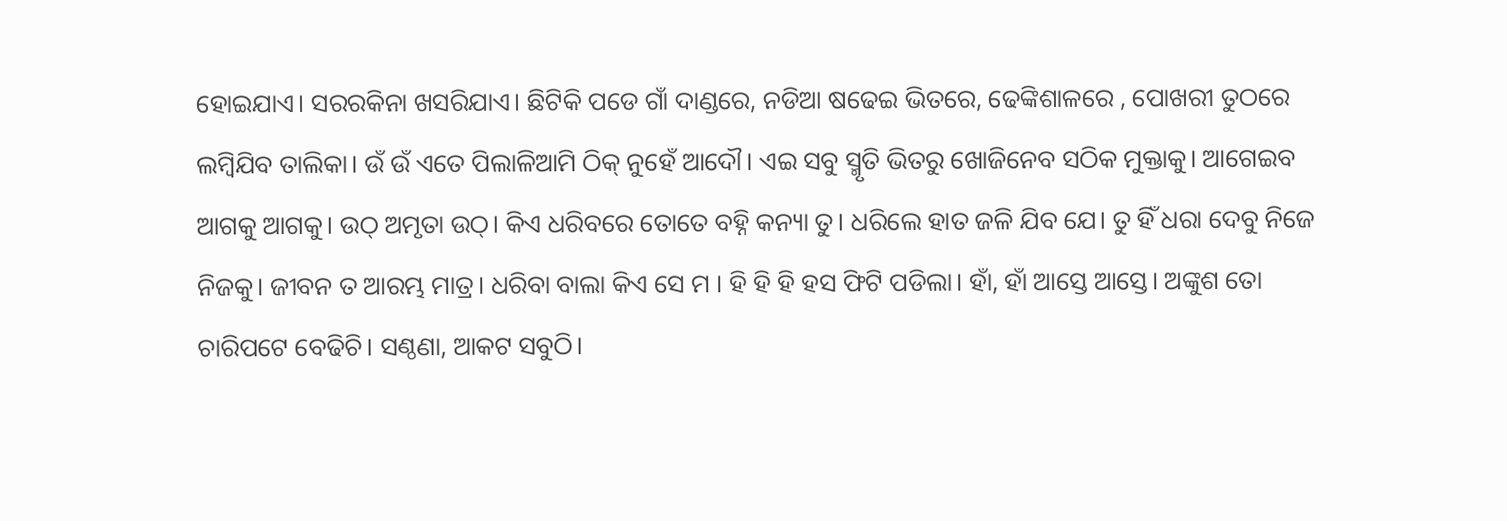ହୋଇଯାଏ। ସରରକିନା ଖସରିଯାଏ। ଛିଟିକି ପଡେ ଗାଁ ଦାଣ୍ଡରେ, ନଡିଆ ଷଢେଇ ଭିତରେ, ଢେଙ୍କିଶାଳରେ , ପୋଖରୀ ତୁଠରେ ଲମ୍ବିଯିବ ତାଲିକା। ଉଁ ଉଁ ଏତେ ପିଲାଳିଆମି ଠିକ୍ ନୁହେଁ ଆଦୌ। ଏଇ ସବୁ ସ୍ମୃତି ଭିତରୁ ଖୋଜିନେବ ସଠିକ ମୁକ୍ତାକୁ। ଆଗେଇବ ଆଗକୁ ଆଗକୁ। ଉଠ୍ ଅମୃତା ଉଠ୍। କିଏ ଧରିବରେ ତୋତେ ବହ୍ନି କନ୍ୟା ତୁ। ଧରିଲେ ହାତ ଜଳି ଯିବ ଯେ। ତୁ ହିଁ ଧରା ଦେବୁ ନିଜେ ନିଜକୁ। ଜୀବନ ତ ଆରମ୍ଭ ମାତ୍ର। ଧରିବା ବାଲା କିଏ ସେ ମ । ହି ହି ହି ହସ ଫିଟି ପଡିଲା। ହାଁ, ହାଁ ଆସ୍ତେ ଆସ୍ତେ। ଅଙ୍କୁଶ ତୋ ଚାରିପଟେ ବେଢିଚି। ସଣ୍ଠଣା, ଆକଟ ସବୁଠି।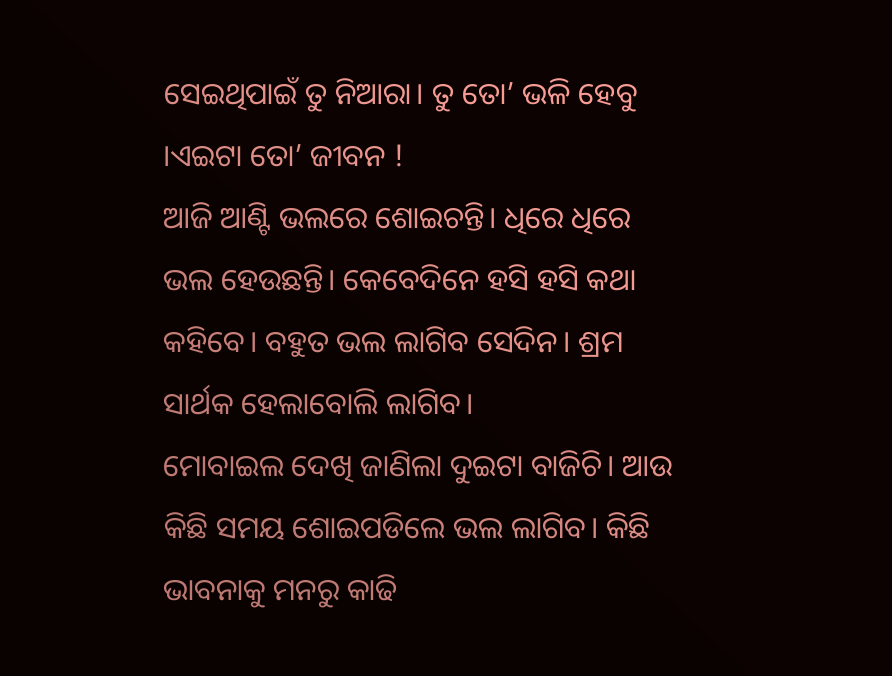ସେଇଥିପାଇଁ ତୁ ନିଆରା। ତୁ ତୋ’ ଭଳି ହେବୁ ।ଏଇଟା ତୋ’ ଜୀବନ !
ଆଜି ଆଣ୍ଟି ଭଲରେ ଶୋଇଚନ୍ତି। ଧିରେ ଧିରେ ଭଲ ହେଉଛନ୍ତି। କେବେଦିନେ ହସି ହସି କଥା କହିବେ। ବହୁତ ଭଲ ଲାଗିବ ସେଦିନ। ଶ୍ରମ ସାର୍ଥକ ହେଲାବୋଲି ଲାଗିବ।
ମୋବାଇଲ ଦେଖି ଜାଣିଲା ଦୁଇଟା ବାଜିଚି। ଆଉ କିଛି ସମୟ ଶୋଇପଡିଲେ ଭଲ ଲାଗିବ। କିଛି ଭାବନାକୁ ମନରୁ କାଢି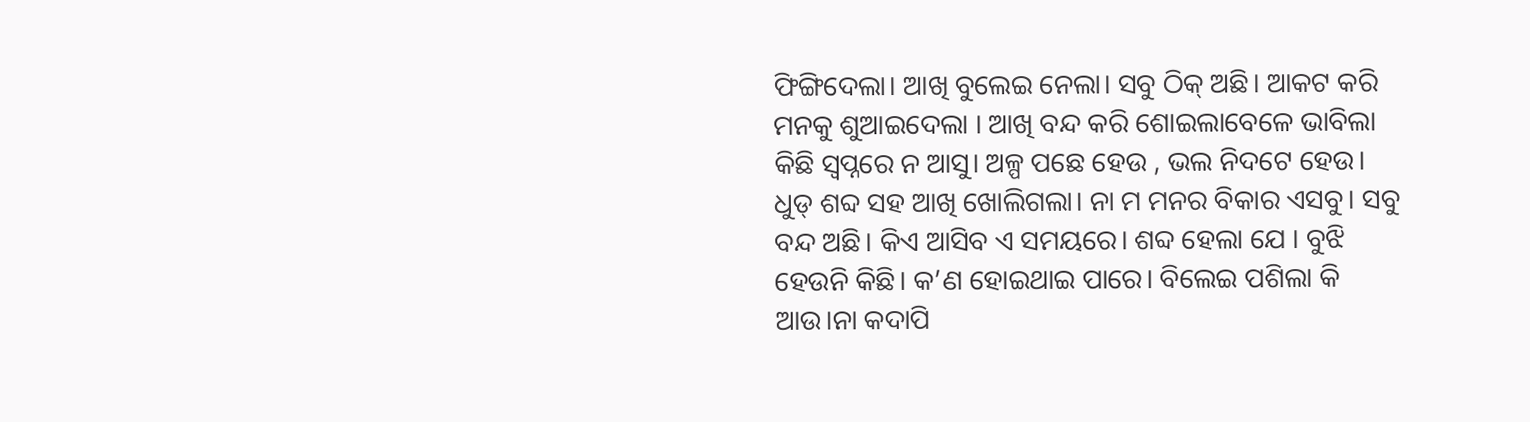ଫିଙ୍ଗିଦେଲା। ଆଖି ବୁଲେଇ ନେଲା। ସବୁ ଠିକ୍ ଅଛି। ଆକଟ କରି ମନକୁ ଶୁଆଇଦେଲା । ଆଖି ବନ୍ଦ କରି ଶୋଇଲାବେଳେ ଭାବିଲା କିଛି ସ୍ବପ୍ନରେ ନ ଆସୁ। ଅଳ୍ପ ପଛେ ହେଉ , ଭଲ ନିଦଟେ ହେଉ।
ଧୁଡ୍ ଶବ୍ଦ ସହ ଆଖି ଖୋଲିଗଲା। ନା ମ ମନର ବିକାର ଏସବୁ। ସବୁ ବନ୍ଦ ଅଛି। କିଏ ଆସିବ ଏ ସମୟରେ। ଶବ୍ଦ ହେଲା ଯେ । ବୁଝି ହେଉନି କିଛି। କ’ଣ ହୋଇଥାଇ ପାରେ। ବିଲେଇ ପଶିଲା କି ଆଉ।ନା କଦାପି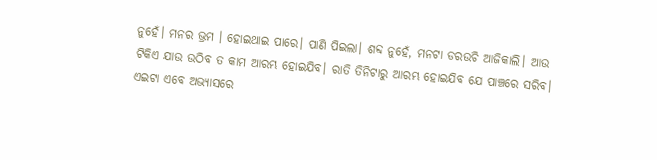ନୁହେଁ। ମନର ଭ୍ରମ । ହୋଇଥାଇ ପାରେ। ପାଣି ପିଇଲା। ଶବ୍ଦ ନୁହେଁ, ମନଟା ଡରଉଚି ଆଜିକାଲି। ଆଉ ଟିକିଏ ଯାଉ ଉଠିବ ତ କାମ ଆରମ୍ଭ ହୋଇଯିବ। ରାତି ତିନିଟାରୁ ଆରମ୍ଭ ହୋଇଯିବ ଯେ ପାଞ୍ଚରେ ସରିବ। ଏଇଟା ଏବେ ଅଭ୍ୟାସରେ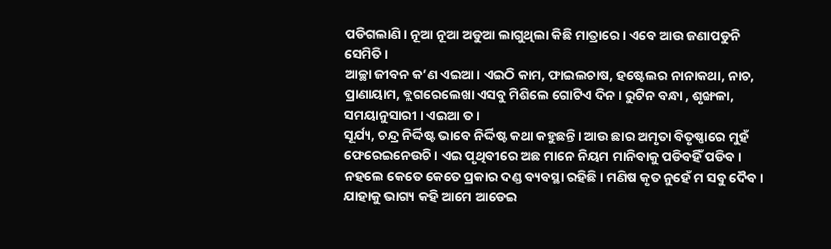ପଡିଗଲାଣି। ନୂଆ ନୂଆ ଅଡୁଆ ଲାଗୁଥିଲା କିଛି ମାତ୍ରାରେ। ଏବେ ଆଉ ଜଣାପଡୁନି ସେମିତି ।
ଆଚ୍ଛା ଜୀବନ କ’ଣ ଏଇଆ। ଏଇଠି କାମ, ଫାଇଲଚାଷ, ହଷ୍ଟେଲର ନାନାକଥା, ନାଚ, ପ୍ରାଣାୟାମ, ବ୍ଲଗରେଲେଖା ଏସବୁ ମିଶିଲେ ଗୋଟିଏ ଦିନ। ରୁଟିନ ବନ୍ଧା , ଶୃଙ୍ଖଳା, ସମୟାନୁସାରୀ । ଏଇଆ ତ।
ସୂର୍ଯ୍ୟ, ଚନ୍ଦ୍ର ନିର୍ଦ୍ଦିଷ୍ଟ ଭାବେ ନିର୍ଦ୍ଦିଷ୍ଟ କଥା କହୁଛନ୍ତି। ଆଉ ଛାର ଅମୃତା ବିତୃଷ୍ଣାରେ ମୁହଁ ଫେରେଇନେଉଚି। ଏଇ ପୃଥିବୀରେ ଅଛ ମାନେ ନିୟମ ମାନିବାକୁ ପଡିବହିଁ ପଡିବ। ନହଲେ କେତେ କେତେ ପ୍ରକାର ଦଣ୍ଡ ବ୍ୟବସ୍ଥା ରହିଛି। ମଣିଷ କୃତ ନୁହେଁ ମ ସବୁ ଦୈବ । ଯାହାକୁ ଭାଗ୍ୟ କହି ଆମେ ଆଡେଇ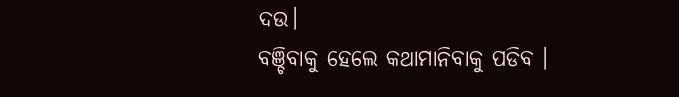ଦଉ।
ବଞ୍ଚିବାକୁ ହେଲେ କଥାମାନିବାକୁ ପଡିବ ।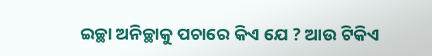ଇଚ୍ଛା ଅନିଚ୍ଛାକୁ ପଚାରେ କିଏ ଯେ ? ଆଉ ଟିକିଏ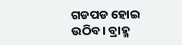ଗଡପଡ ହୋଇ ଉଠିବ। ବ୍ରାହ୍ମ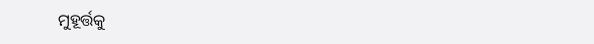ମୁହୂର୍ତ୍ତକୁ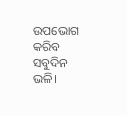ଉପଭୋଗ କରିବ ସବୁଦିନ ଭଳି।